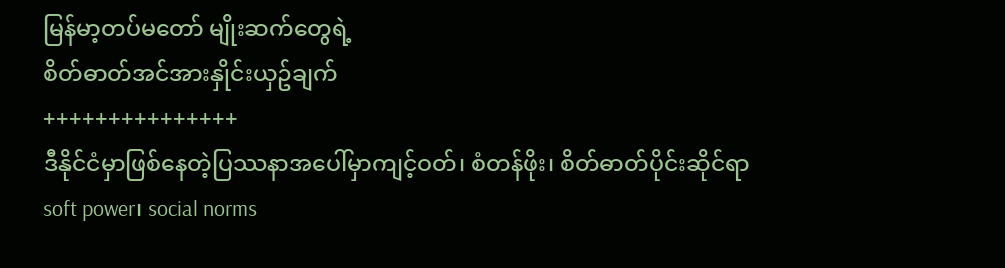မြန်မာ့တပ်မတော် မျိုးဆက်တွေရဲ့
စိတ်ဓာတ်အင်အားနှိုင်းယှဥ်ချက်
+++++++++++++++
ဒီနိုင်ငံမှာဖြစ်နေတဲ့ပြဿနာအပေါ်မှာကျင့်ဝတ်၊ စံတန်ဖိုး၊ စိတ်ဓာတ်ပိုင်းဆိုင်ရာ soft power၊ social norms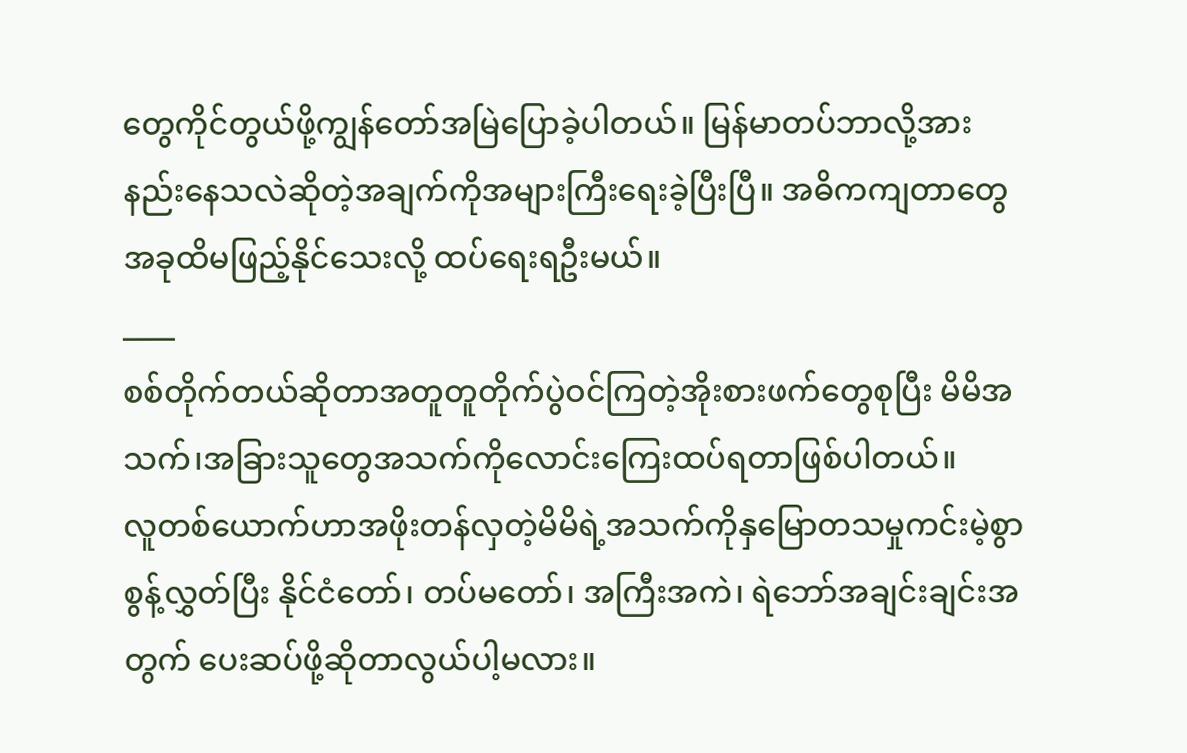တွေကိုင်တွယ်ဖို့ကျွန်တော်အမြဲပြောခဲ့ပါတယ်။ မြန်မာတပ်ဘာလို့အားနည်းနေသလဲဆိုတဲ့အချက်ကိုအများကြီးရေးခဲ့ပြီးပြီ။ အဓိကကျတာတွေအခုထိမဖြည့်နိုင်သေးလို့ ထပ်ရေးရဦးမယ်။
____
စစ်တိုက်တယ်ဆိုတာအတူတူတိုက်ပွဲဝင်ကြတဲ့အိုးစားဖက်တွေစုပြီး မိမိအသက်၊အခြားသူတွေအသက်ကိုလောင်းကြေးထပ်ရတာဖြစ်ပါတယ်။
လူတစ်ယောက်ဟာအဖိုးတန်လှတဲ့မိမိရဲ့အသက်ကိုနှမြောတသမှုကင်းမဲ့စွာစွန့်လွှတ်ပြီး နိုင်ငံတော်၊ တပ်မတော်၊ အကြီးအကဲ၊ ရဲဘော်အချင်းချင်းအတွက် ပေးဆပ်ဖို့ဆိုတာလွယ်ပါ့မလား။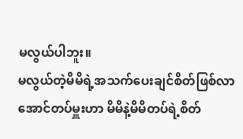မလွယ်ပါဘူး။
မလွယ်တဲ့မိမိရဲ့အသက်ပေးချင်စိတ်ဖြစ်လာအောင်တပ်မှူးဟာ မိမိနဲ့မိမိတပ်ရဲ့စိတ်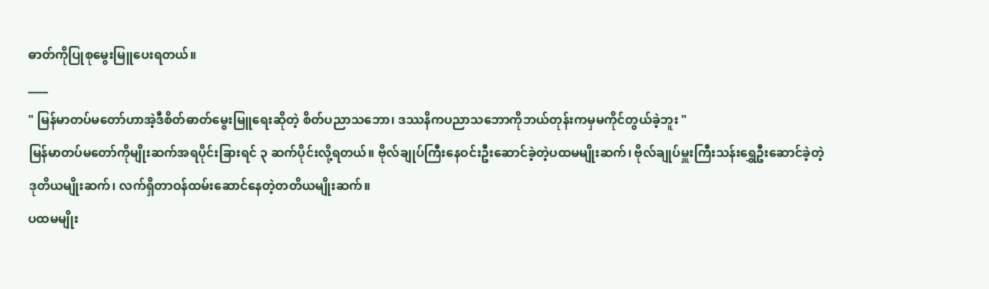ဓာတ်ကိုပြုစုမွေးမြူပေးရတယ်။
____
" မြန်မာတပ်မတော်ဟာအဲ့ဒီစိတ်ဓာတ်မွေးမြူရေးဆိုတဲ့ စိတ်ပညာသဘော၊ ဒဿနိကပညာသဘောကိုဘယ်တုန်းကမှမကိုင်တွယ်ခဲ့ဘူး "
မြန်မာတပ်မတော်ကိုမျိုးဆက်အရပိုင်းခြားရင် ၃ ဆက်ပိုင်းလို့ရတယ်။ ဗိုလ်ချုပ်ကြီးနေဝင်းဦးဆောင်ခဲ့တဲ့ပထမမျိုးဆက်၊ ဗိုလ်ချုပ်မှူးကြီးသန်းရွှေဦးဆောင်ခဲ့တဲ့ဒုတိယမျိုးဆက်၊ လက်ရှိတာဝန်ထမ်းဆောင်နေတဲ့တတိယမျိုးဆက်။
ပထမမျိုး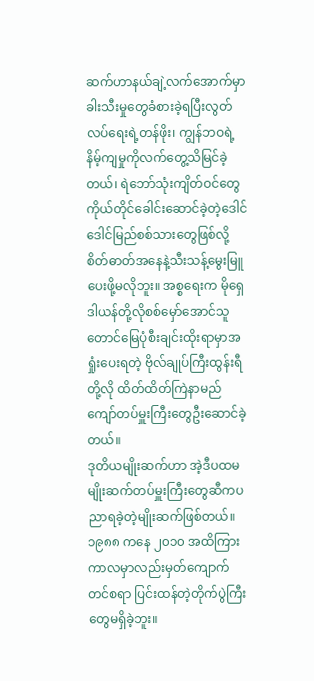ဆက်ဟာနယ်ချဲ့လက်အောက်မှာခါးသီးမှုတွေခံစားခဲ့ရပြီးလွတ်လပ်ရေးရဲ့တန်ဖိုး၊ ကျွန်ဘဝရဲ့နိမ့်ကျမှုကိုလက်တွေ့သိမြင်ခဲ့တယ်၊ ရဲဘော်သုံးကျိတ်ဝင်တွေကိုယ်တိုင်ခေါင်းဆောင်ခဲ့တဲ့ဒေါင်ဒေါင်မြည်စစ်သားတွေဖြစ်လို့ စိတ်ဓာတ်အနေနဲ့သီးသန့်မွေးမြူပေးဖို့မလိုဘူး။ အစ္စရေးက မိုရှေဒါယန်တို့လိုစစ်မှော်အောင်သူတောင်မြေပုံစီးချင်းထိုးရာမှာအရှုံးပေးရတဲ့ ဗိုလ်ချုပ်ကြီးထွန်းရီတို့လို ထိတ်ထိတ်ကြဲနာမည်ကျော်တပ်မှူးကြီးတွေဦးဆောင်ခဲ့တယ်။
ဒုတိယမျိုးဆက်ဟာ အဲ့ဒီပထမမျိုးဆက်တပ်မှူးကြီးတွေဆီကပညာရခဲ့တဲ့မျိုးဆက်ဖြစ်တယ်။ ၁၉၈၈ ကနေ ၂၀၁၀ အထိကြားကာလမှာလည်းမှတ်ကျောက်တင်စရာ ပြင်းထန်တဲ့တိုက်ပွဲကြီးတွေမရှိခဲ့ဘူး။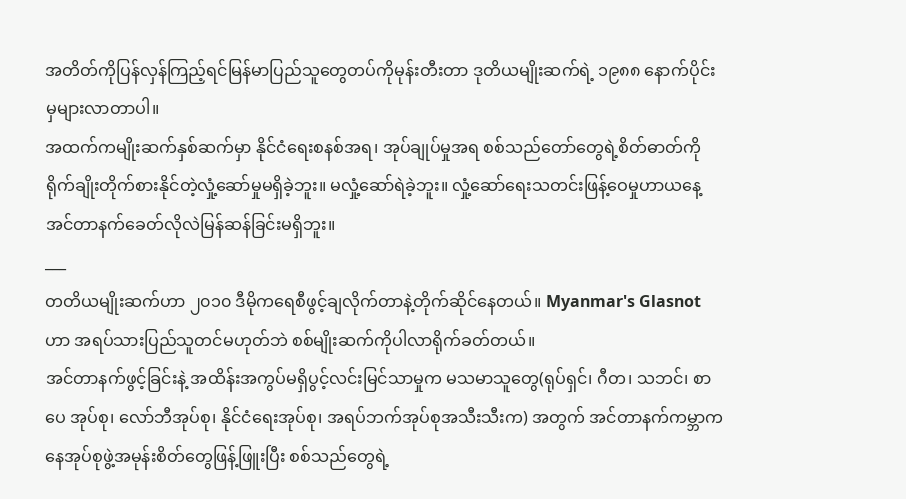အတိတ်ကိုပြန်လှန်ကြည့်ရင်မြန်မာပြည်သူတွေတပ်ကိုမုန်းတီးတာ ဒုတိယမျိုးဆက်ရဲ့ ၁၉၈၈ နောက်ပိုင်းမှများလာတာပါ။
အထက်ကမျိုးဆက်နှစ်ဆက်မှာ နိုင်ငံရေးစနစ်အရ၊ အုပ်ချုပ်မှုအရ စစ်သည်တော်တွေရဲ့စိတ်ဓာတ်ကိုရိုက်ချိုးတိုက်စားနိုင်တဲ့လှုံ့ဆော်မှုမရှိခဲ့ဘူး။ မလှုံ့ဆော်ရဲခဲ့ဘူး။ လှုံ့ဆော်ရေးသတင်းဖြန့်ဝေမှုဟာယနေ့အင်တာနက်ခေတ်လိုလဲမြန်ဆန်ခြင်းမရှိဘူး။
___
တတိယမျိုးဆက်ဟာ ၂၀၁၀ ဒီမိုကရေစီဖွင့်ချလိုက်တာနဲ့တိုက်ဆိုင်နေတယ်။ Myanmar's Glasnot ဟာ အရပ်သားပြည်သူတင်မဟုတ်ဘဲ စစ်မျိုးဆက်ကိုပါလာရိုက်ခတ်တယ်။
အင်တာနက်ဖွင့်ခြင်းနဲ့ အထိန်းအကွပ်မရှိပွင့်လင်းမြင်သာမှုက မသမာသူတွေ(ရုပ်ရှင်၊ ဂီတ၊ သဘင်၊ စာပေ အုပ်စု၊ လော်ဘီအုပ်စု၊ နိုင်ငံရေးအုပ်စု၊ အရပ်ဘက်အုပ်စုအသီးသီးက) အတွက် အင်တာနက်ကမ္ဘာကနေအုပ်စုဖွဲ့အမုန်းစိတ်တွေဖြန့်ဖြူးပြီး စစ်သည်တွေရဲ့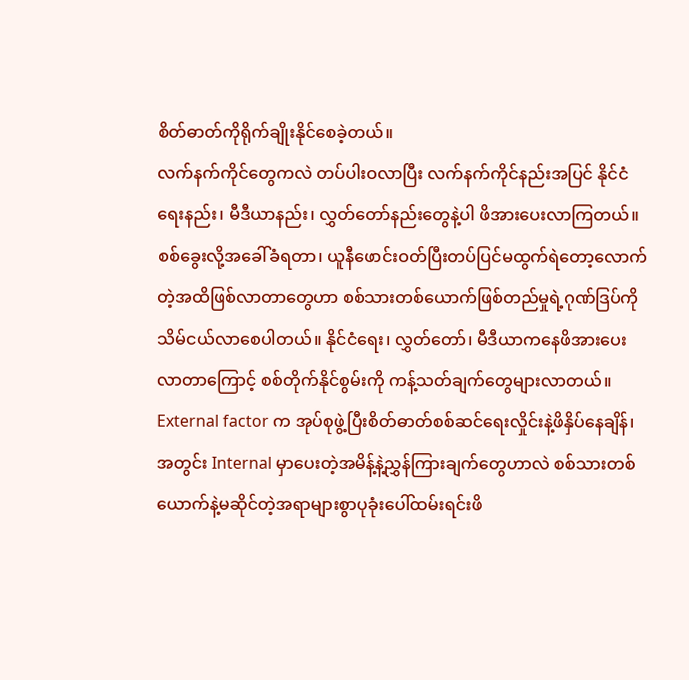စိတ်ဓာတ်ကိုရိုက်ချိုးနိုင်စေခဲ့တယ်။
လက်နက်ကိုင်တွေကလဲ တပ်ပါးဝလာပြီး လက်နက်ကိုင်နည်းအပြင် နိုင်ငံရေးနည်း၊ မီဒီယာနည်း၊ လွှတ်တော်နည်းတွေနဲ့ပါ ဖိအားပေးလာကြတယ်။
စစ်ခွေးလို့အခေါ်ခံရတာ၊ ယူနီဖောင်းဝတ်ပြီးတပ်ပြင်မထွက်ရဲတော့လောက်တဲ့အထိဖြစ်လာတာတွေဟာ စစ်သားတစ်ယောက်ဖြစ်တည်မှုရဲ့ဂုဏ်ဒြပ်ကိုသိမ်ငယ်လာစေပါတယ်။ နိုင်ငံရေး၊ လွှတ်တော်၊ မီဒီယာကနေဖိအားပေးလာတာကြောင့် စစ်တိုက်နိုင်စွမ်းကို ကန့်သတ်ချက်တွေများလာတယ်။
External factor က အုပ်စုဖွဲ့ပြီးစိတ်ဓာတ်စစ်ဆင်ရေးလှိုင်းနဲ့ဖိနှိပ်နေချိန်၊ အတွင်း Internal မှာပေးတဲ့အမိန့်နဲ့ညွှန်ကြားချက်တွေဟာလဲ စစ်သားတစ်ယောက်နဲ့မဆိုင်တဲ့အရာများစွာပုခုံးပေါ်ထမ်းရင်းဖိ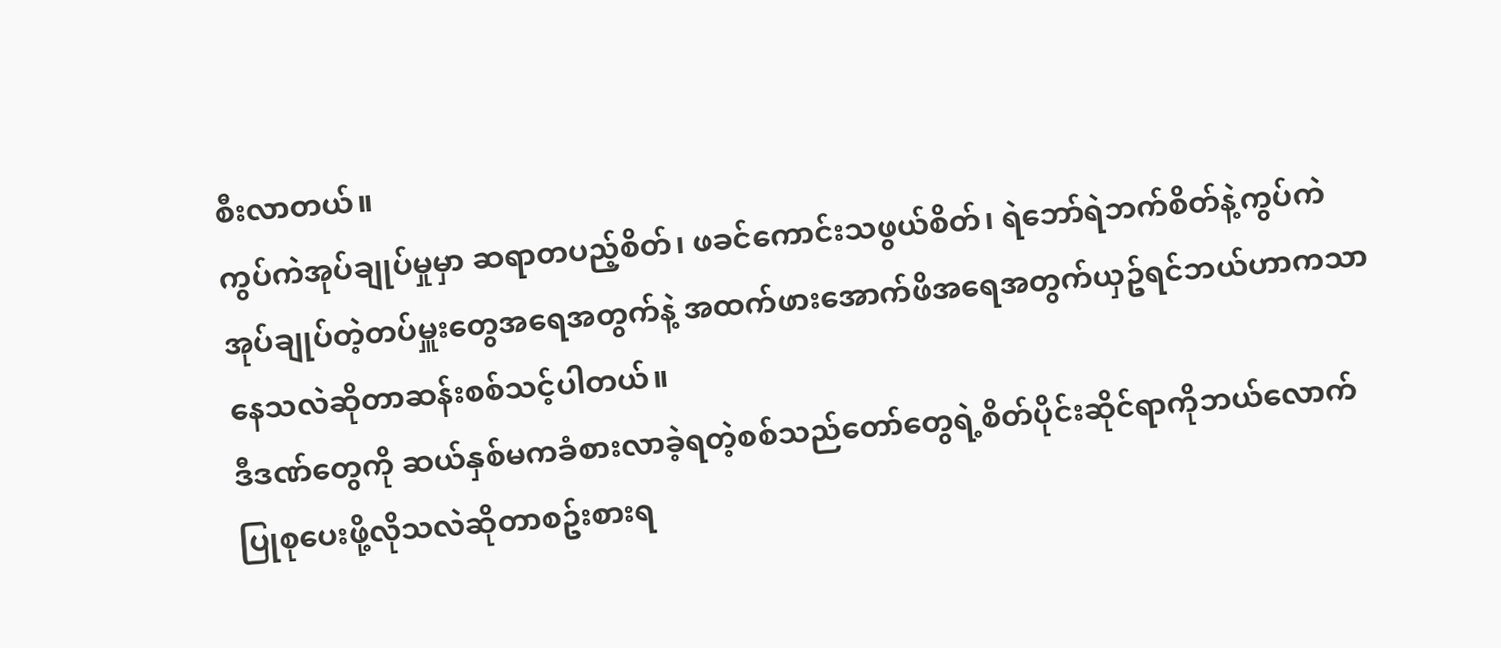စီးလာတယ်။
ကွပ်ကဲအုပ်ချုပ်မှုမှာ ဆရာတပည့်စိတ်၊ ဖခင်ကောင်းသဖွယ်စိတ်၊ ရဲဘော်ရဲဘက်စိတ်နဲ့ကွပ်ကဲအုပ်ချုပ်တဲ့တပ်မှူးတွေအရေအတွက်နဲ့ အထက်ဖားအောက်ဖိအရေအတွက်ယှဥ်ရင်ဘယ်ဟာကသာနေသလဲဆိုတာဆန်းစစ်သင့်ပါတယ်။
ဒီဒဏ်တွေကို ဆယ်နှစ်မကခံစားလာခဲ့ရတဲ့စစ်သည်တော်တွေရဲ့စိတ်ပိုင်းဆိုင်ရာကိုဘယ်လောက်ပြုစုပေးဖို့လိုသလဲဆိုတာစဥ်းစားရ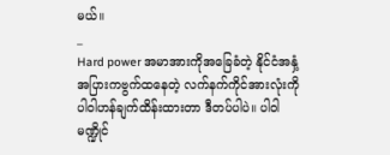မယ်။
_
Hard power အမာအားကိုအခြေခံတဲ့ နိုင်ငံအနှံ့အပြားကဗွက်ထနေတဲ့ လက်နက်ကိုင်အားလုံးကို ပါဝါဟန်ချက်ထိန်းထားတာ ဒီတပ်ပါပဲ။ ပါဝါမဏ္ဍိုင်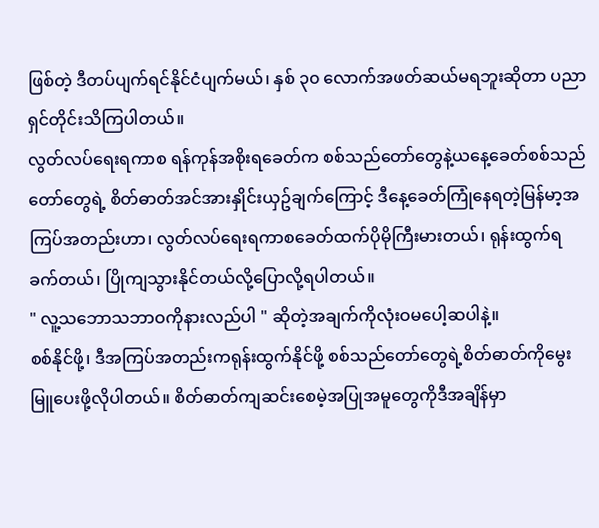ဖြစ်တဲ့ ဒီတပ်ပျက်ရင်နိုင်ငံပျက်မယ်၊ နှစ် ၃၀ လောက်အဖတ်ဆယ်မရဘူးဆိုတာ ပညာရှင်တိုင်းသိကြပါတယ်။
လွတ်လပ်ရေးရကာစ ရန်ကုန်အစိုးရခေတ်က စစ်သည်တော်တွေနဲ့ယနေ့ခေတ်စစ်သည်တော်တွေရဲ့ စိတ်ဓာတ်အင်အားနှိုင်းယှဥ်ချက်ကြောင့် ဒီနေ့ခေတ်ကြုံနေရတဲ့မြန်မာ့အကြပ်အတည်းဟာ၊ လွတ်လပ်ရေးရကာစခေတ်ထက်ပိုမိုကြီးမားတယ်၊ ရုန်းထွက်ရခက်တယ်၊ ပြိုကျသွားနိုင်တယ်လို့ပြောလို့ရပါတယ်။
" လူ့သဘောသဘာဝကိုနားလည်ပါ " ဆိုတဲ့အချက်ကိုလုံးဝမပေါ့ဆပါနဲ့။
စစ်နိုင်ဖို့၊ ဒီအကြပ်အတည်းကရုန်းထွက်နိုင်ဖို့ စစ်သည်တော်တွေရဲ့စိတ်ဓာတ်ကိုမွေးမြူပေးဖို့လိုပါတယ်။ စိတ်ဓာတ်ကျဆင်းစေမဲ့အပြုအမူတွေကိုဒီအချိန်မှာ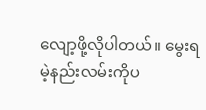လျော့ဖို့လိုပါတယ်။ မွေးရမဲ့နည်းလမ်းကိုပ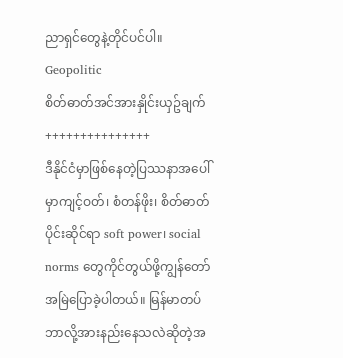ညာရှင်တွေနဲ့တိုင်ပင်ပါ။
Geopolitic
စိတ်ဓာတ်အင်အားနှိုင်းယှဥ်ချက်
+++++++++++++++
ဒီနိုင်ငံမှာဖြစ်နေတဲ့ပြဿနာအပေါ်မှာကျင့်ဝတ်၊ စံတန်ဖိုး၊ စိတ်ဓာတ်ပိုင်းဆိုင်ရာ soft power၊ social norms တွေကိုင်တွယ်ဖို့ကျွန်တော်အမြဲပြောခဲ့ပါတယ်။ မြန်မာတပ်ဘာလို့အားနည်းနေသလဲဆိုတဲ့အ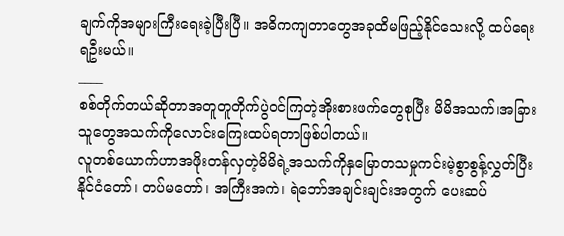ချက်ကိုအများကြီးရေးခဲ့ပြီးပြီ။ အဓိကကျတာတွေအခုထိမဖြည့်နိုင်သေးလို့ ထပ်ရေးရဦးမယ်။
____
စစ်တိုက်တယ်ဆိုတာအတူတူတိုက်ပွဲဝင်ကြတဲ့အိုးစားဖက်တွေစုပြီး မိမိအသက်၊အခြားသူတွေအသက်ကိုလောင်းကြေးထပ်ရတာဖြစ်ပါတယ်။
လူတစ်ယောက်ဟာအဖိုးတန်လှတဲ့မိမိရဲ့အသက်ကိုနှမြောတသမှုကင်းမဲ့စွာစွန့်လွှတ်ပြီး နိုင်ငံတော်၊ တပ်မတော်၊ အကြီးအကဲ၊ ရဲဘော်အချင်းချင်းအတွက် ပေးဆပ်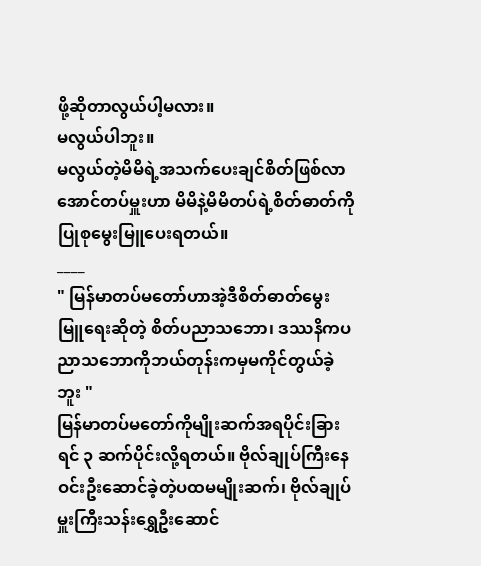ဖို့ဆိုတာလွယ်ပါ့မလား။
မလွယ်ပါဘူး။
မလွယ်တဲ့မိမိရဲ့အသက်ပေးချင်စိတ်ဖြစ်လာအောင်တပ်မှူးဟာ မိမိနဲ့မိမိတပ်ရဲ့စိတ်ဓာတ်ကိုပြုစုမွေးမြူပေးရတယ်။
____
" မြန်မာတပ်မတော်ဟာအဲ့ဒီစိတ်ဓာတ်မွေးမြူရေးဆိုတဲ့ စိတ်ပညာသဘော၊ ဒဿနိကပညာသဘောကိုဘယ်တုန်းကမှမကိုင်တွယ်ခဲ့ဘူး "
မြန်မာတပ်မတော်ကိုမျိုးဆက်အရပိုင်းခြားရင် ၃ ဆက်ပိုင်းလို့ရတယ်။ ဗိုလ်ချုပ်ကြီးနေဝင်းဦးဆောင်ခဲ့တဲ့ပထမမျိုးဆက်၊ ဗိုလ်ချုပ်မှူးကြီးသန်းရွှေဦးဆောင်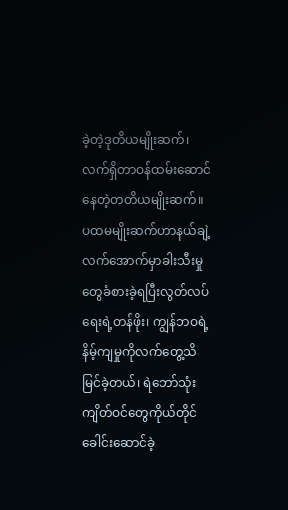ခဲ့တဲ့ဒုတိယမျိုးဆက်၊ လက်ရှိတာဝန်ထမ်းဆောင်နေတဲ့တတိယမျိုးဆက်။
ပထမမျိုးဆက်ဟာနယ်ချဲ့လက်အောက်မှာခါးသီးမှုတွေခံစားခဲ့ရပြီးလွတ်လပ်ရေးရဲ့တန်ဖိုး၊ ကျွန်ဘဝရဲ့နိမ့်ကျမှုကိုလက်တွေ့သိမြင်ခဲ့တယ်၊ ရဲဘော်သုံးကျိတ်ဝင်တွေကိုယ်တိုင်ခေါင်းဆောင်ခဲ့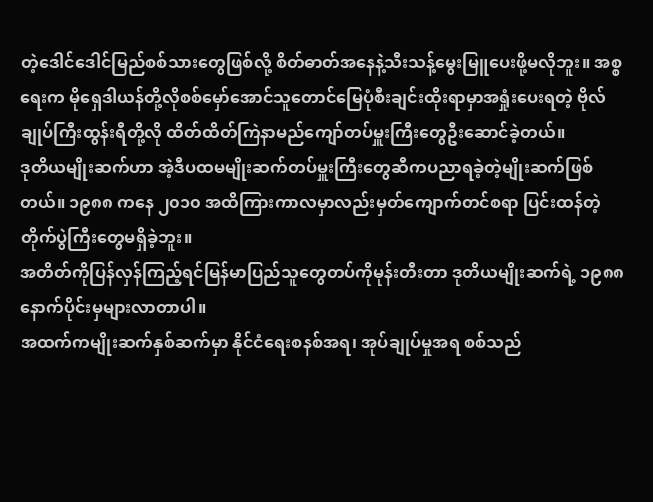တဲ့ဒေါင်ဒေါင်မြည်စစ်သားတွေဖြစ်လို့ စိတ်ဓာတ်အနေနဲ့သီးသန့်မွေးမြူပေးဖို့မလိုဘူး။ အစ္စရေးက မိုရှေဒါယန်တို့လိုစစ်မှော်အောင်သူတောင်မြေပုံစီးချင်းထိုးရာမှာအရှုံးပေးရတဲ့ ဗိုလ်ချုပ်ကြီးထွန်းရီတို့လို ထိတ်ထိတ်ကြဲနာမည်ကျော်တပ်မှူးကြီးတွေဦးဆောင်ခဲ့တယ်။
ဒုတိယမျိုးဆက်ဟာ အဲ့ဒီပထမမျိုးဆက်တပ်မှူးကြီးတွေဆီကပညာရခဲ့တဲ့မျိုးဆက်ဖြစ်တယ်။ ၁၉၈၈ ကနေ ၂၀၁၀ အထိကြားကာလမှာလည်းမှတ်ကျောက်တင်စရာ ပြင်းထန်တဲ့တိုက်ပွဲကြီးတွေမရှိခဲ့ဘူး။
အတိတ်ကိုပြန်လှန်ကြည့်ရင်မြန်မာပြည်သူတွေတပ်ကိုမုန်းတီးတာ ဒုတိယမျိုးဆက်ရဲ့ ၁၉၈၈ နောက်ပိုင်းမှများလာတာပါ။
အထက်ကမျိုးဆက်နှစ်ဆက်မှာ နိုင်ငံရေးစနစ်အရ၊ အုပ်ချုပ်မှုအရ စစ်သည်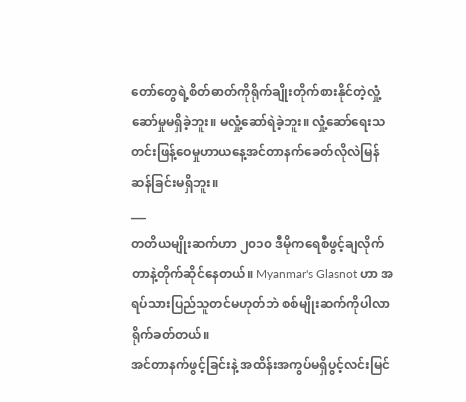တော်တွေရဲ့စိတ်ဓာတ်ကိုရိုက်ချိုးတိုက်စားနိုင်တဲ့လှုံ့ဆော်မှုမရှိခဲ့ဘူး။ မလှုံ့ဆော်ရဲခဲ့ဘူး။ လှုံ့ဆော်ရေးသတင်းဖြန့်ဝေမှုဟာယနေ့အင်တာနက်ခေတ်လိုလဲမြန်ဆန်ခြင်းမရှိဘူး။
___
တတိယမျိုးဆက်ဟာ ၂၀၁၀ ဒီမိုကရေစီဖွင့်ချလိုက်တာနဲ့တိုက်ဆိုင်နေတယ်။ Myanmar's Glasnot ဟာ အရပ်သားပြည်သူတင်မဟုတ်ဘဲ စစ်မျိုးဆက်ကိုပါလာရိုက်ခတ်တယ်။
အင်တာနက်ဖွင့်ခြင်းနဲ့ အထိန်းအကွပ်မရှိပွင့်လင်းမြင်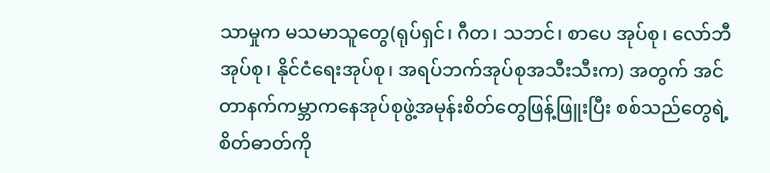သာမှုက မသမာသူတွေ(ရုပ်ရှင်၊ ဂီတ၊ သဘင်၊ စာပေ အုပ်စု၊ လော်ဘီအုပ်စု၊ နိုင်ငံရေးအုပ်စု၊ အရပ်ဘက်အုပ်စုအသီးသီးက) အတွက် အင်တာနက်ကမ္ဘာကနေအုပ်စုဖွဲ့အမုန်းစိတ်တွေဖြန့်ဖြူးပြီး စစ်သည်တွေရဲ့စိတ်ဓာတ်ကို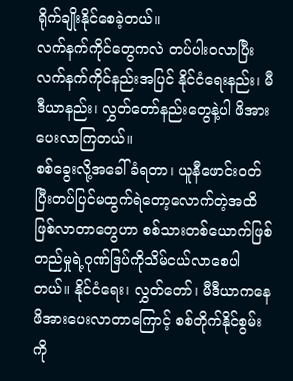ရိုက်ချိုးနိုင်စေခဲ့တယ်။
လက်နက်ကိုင်တွေကလဲ တပ်ပါးဝလာပြီး လက်နက်ကိုင်နည်းအပြင် နိုင်ငံရေးနည်း၊ မီဒီယာနည်း၊ လွှတ်တော်နည်းတွေနဲ့ပါ ဖိအားပေးလာကြတယ်။
စစ်ခွေးလို့အခေါ်ခံရတာ၊ ယူနီဖောင်းဝတ်ပြီးတပ်ပြင်မထွက်ရဲတော့လောက်တဲ့အထိဖြစ်လာတာတွေဟာ စစ်သားတစ်ယောက်ဖြစ်တည်မှုရဲ့ဂုဏ်ဒြပ်ကိုသိမ်ငယ်လာစေပါတယ်။ နိုင်ငံရေး၊ လွှတ်တော်၊ မီဒီယာကနေဖိအားပေးလာတာကြောင့် စစ်တိုက်နိုင်စွမ်းကို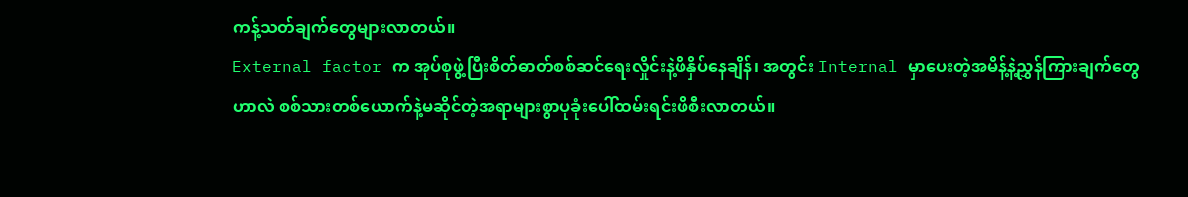ကန့်သတ်ချက်တွေများလာတယ်။
External factor က အုပ်စုဖွဲ့ပြီးစိတ်ဓာတ်စစ်ဆင်ရေးလှိုင်းနဲ့ဖိနှိပ်နေချိန်၊ အတွင်း Internal မှာပေးတဲ့အမိန့်နဲ့ညွှန်ကြားချက်တွေဟာလဲ စစ်သားတစ်ယောက်နဲ့မဆိုင်တဲ့အရာများစွာပုခုံးပေါ်ထမ်းရင်းဖိစီးလာတယ်။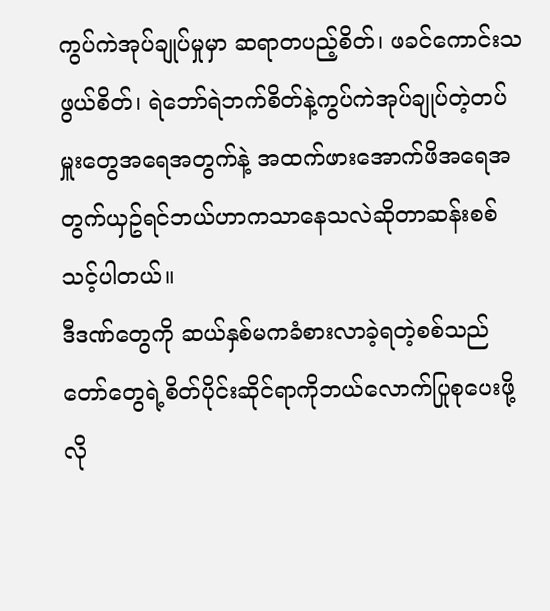ကွပ်ကဲအုပ်ချုပ်မှုမှာ ဆရာတပည့်စိတ်၊ ဖခင်ကောင်းသဖွယ်စိတ်၊ ရဲဘော်ရဲဘက်စိတ်နဲ့ကွပ်ကဲအုပ်ချုပ်တဲ့တပ်မှူးတွေအရေအတွက်နဲ့ အထက်ဖားအောက်ဖိအရေအတွက်ယှဥ်ရင်ဘယ်ဟာကသာနေသလဲဆိုတာဆန်းစစ်သင့်ပါတယ်။
ဒီဒဏ်တွေကို ဆယ်နှစ်မကခံစားလာခဲ့ရတဲ့စစ်သည်တော်တွေရဲ့စိတ်ပိုင်းဆိုင်ရာကိုဘယ်လောက်ပြုစုပေးဖို့လို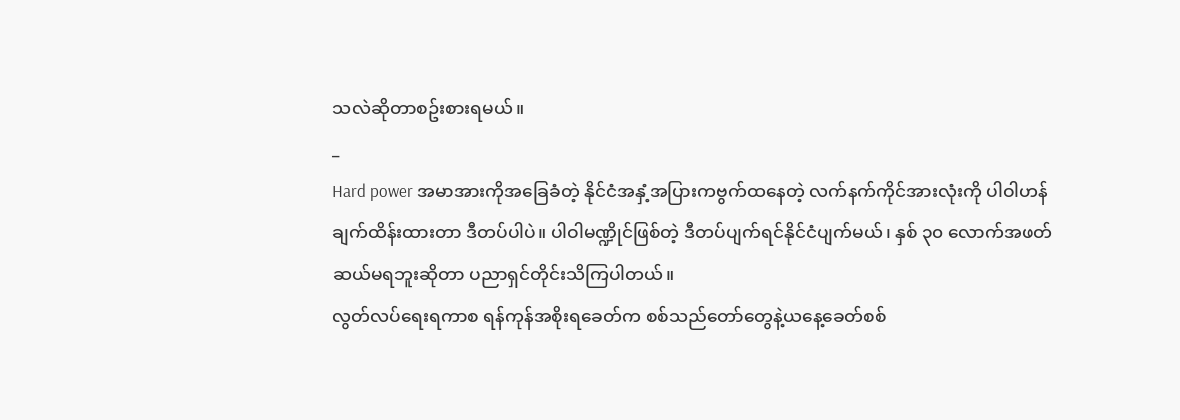သလဲဆိုတာစဥ်းစားရမယ်။
_
Hard power အမာအားကိုအခြေခံတဲ့ နိုင်ငံအနှံ့အပြားကဗွက်ထနေတဲ့ လက်နက်ကိုင်အားလုံးကို ပါဝါဟန်ချက်ထိန်းထားတာ ဒီတပ်ပါပဲ။ ပါဝါမဏ္ဍိုင်ဖြစ်တဲ့ ဒီတပ်ပျက်ရင်နိုင်ငံပျက်မယ်၊ နှစ် ၃၀ လောက်အဖတ်ဆယ်မရဘူးဆိုတာ ပညာရှင်တိုင်းသိကြပါတယ်။
လွတ်လပ်ရေးရကာစ ရန်ကုန်အစိုးရခေတ်က စစ်သည်တော်တွေနဲ့ယနေ့ခေတ်စစ်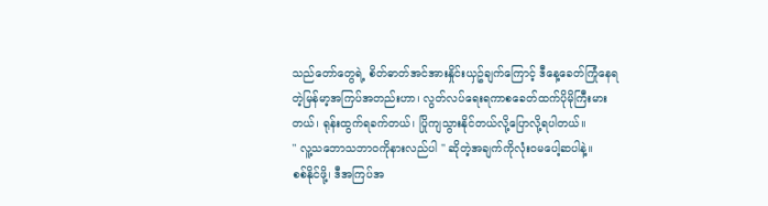သည်တော်တွေရဲ့ စိတ်ဓာတ်အင်အားနှိုင်းယှဥ်ချက်ကြောင့် ဒီနေ့ခေတ်ကြုံနေရတဲ့မြန်မာ့အကြပ်အတည်းဟာ၊ လွတ်လပ်ရေးရကာစခေတ်ထက်ပိုမိုကြီးမားတယ်၊ ရုန်းထွက်ရခက်တယ်၊ ပြိုကျသွားနိုင်တယ်လို့ပြောလို့ရပါတယ်။
" လူ့သဘောသဘာဝကိုနားလည်ပါ " ဆိုတဲ့အချက်ကိုလုံးဝမပေါ့ဆပါနဲ့။
စစ်နိုင်ဖို့၊ ဒီအကြပ်အ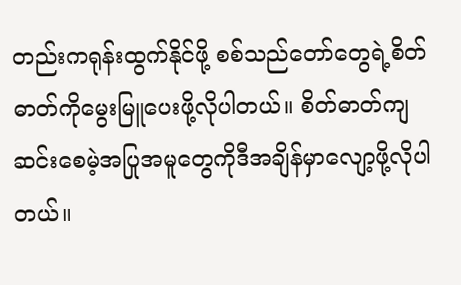တည်းကရုန်းထွက်နိုင်ဖို့ စစ်သည်တော်တွေရဲ့စိတ်ဓာတ်ကိုမွေးမြူပေးဖို့လိုပါတယ်။ စိတ်ဓာတ်ကျဆင်းစေမဲ့အပြုအမူတွေကိုဒီအချိန်မှာလျော့ဖို့လိုပါတယ်။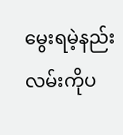မွေးရမဲ့နည်းလမ်းကိုပ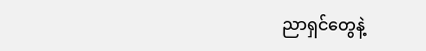ညာရှင်တွေနဲ့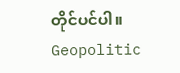တိုင်ပင်ပါ။
Geopolitic